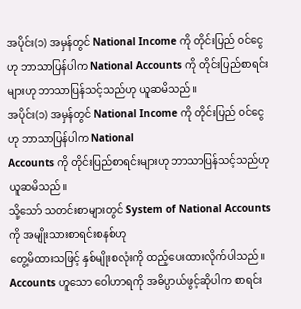အပိုင်း(၁) အမှန်တွင် National Income ကို တိုင်းပြည် ၀င်ငွေဟု ဘာသာပြန်ပါက National Accounts ကို တိုင်းပြည်စာရင်းများဟု ဘာသာပြန်သင့်သည်ဟု ယူဆမိသည်။
အပိုင်း(၁) အမှန်တွင် National Income ကို တိုင်းပြည် ၀င်ငွေဟု ဘာသာပြန်ပါက National
Accounts ကို တိုင်းပြည်စာရင်းများဟု ဘာသာပြန်သင့်သည်ဟု ယူဆမိသည်။
သို့သော် သတင်းစာများတွင် System of National Accounts ကို အမျိုးသားစာရင်းစနစ်ဟု
တွေ့မိထားသဖြင့် နှစ်မျိုးစလုံးကို ထည့်ပေးထားလိုက်ပါသည်။
Accounts ဟူသော ဝေါဟာရကို အဓိပ္ပာယ်ဖွင့်ဆိုပါက စာရင်း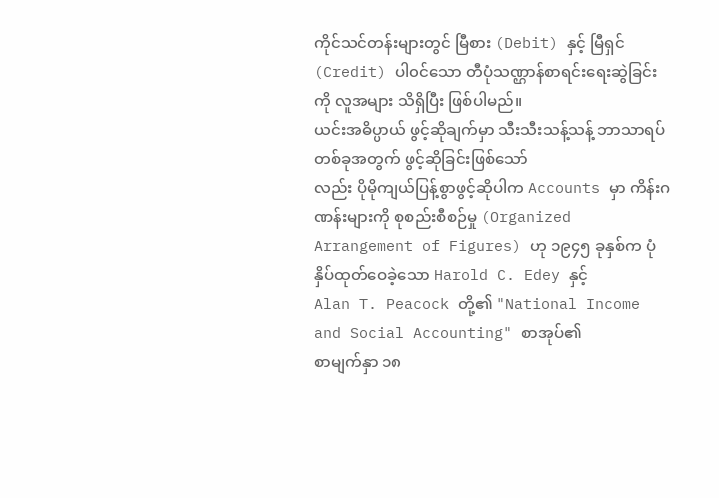ကိုင်သင်တန်းများတွင် မြီစား (Debit) နှင့် မြီရှင် (Credit) ပါ၀င်သော တီပုံသဏ္ဌာန်စာရင်းရေးဆွဲခြင်းကို လူအများ သိရှိပြီး ဖြစ်ပါမည်။
ယင်းအဓိပ္ပာယ် ဖွင့်ဆိုချက်မှာ သီးသီးသန့်သန့် ဘာသာရပ်တစ်ခုအတွက် ဖွင့်ဆိုခြင်းဖြစ်သော်
လည်း ပိုမိုကျယ်ပြန့်စွာဖွင့်ဆိုပါက Accounts မှာ ကိန်းဂဏန်းများကို စုစည်းစီစဉ်မှု (Organized
Arrangement of Figures) ဟု ၁၉၄၅ ခုနှစ်က ပုံနှိပ်ထုတ်ဝေခဲ့သော Harold C. Edey နှင့်
Alan T. Peacock တို့၏ "National Income and Social Accounting" စာအုပ်၏
စာမျက်နှာ ၁၈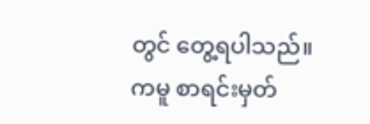တွင် တွေ့ရပါသည်။
ကမူ စာရင်းမှတ်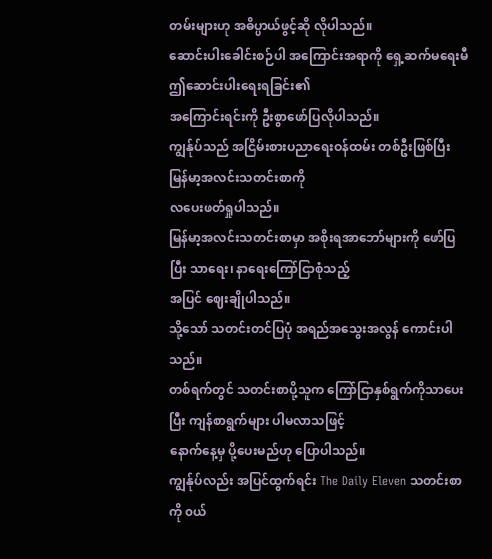တမ်းများဟု အဓိပ္ပာယ်ဖွင့်ဆို လိုပါသည်။
ဆောင်းပါးခေါင်းစဉ်ပါ အကြောင်းအရာကို ရှေ့ဆက်မရေးမီ ဤဆောင်းပါးရေးရခြင်း၏
အကြောင်းရင်းကို ဦးစွာဖော်ပြလိုပါသည်။
ကျွန်ုပ်သည် အငြိမ်းစားပညာရေးဝန်ထမ်း တစ်ဦးဖြစ်ပြီး မြန်မာ့အလင်းသတင်းစာကို
လပေးဖတ်ရှုပါသည်။
မြန်မာ့အလင်းသတင်းစာမှာ အစိုးရအာဘော်များကို ဖော်ပြပြီး သာရေး၊ နာရေးကြော်ငြာစုံသည့်
အပြင် ဈေးချိုပါသည်။
သို့သော် သတင်းတင်ပြပုံ အရည်အသွေးအလွန် ကောင်းပါသည်။
တစ်ရက်တွင် သတင်းစာပို့သူက ကြော်ငြာနှစ်ရွက်ကိုသာပေးပြီး ကျန်စာရွက်များ ပါမလာသဖြင့်
နောက်နေ့မှ ပို့ပေးမည်ဟု ပြောပါသည်။
ကျွန်ုပ်လည်း အပြင်ထွက်ရင်း The Daily Eleven သတင်းစာကို ၀ယ်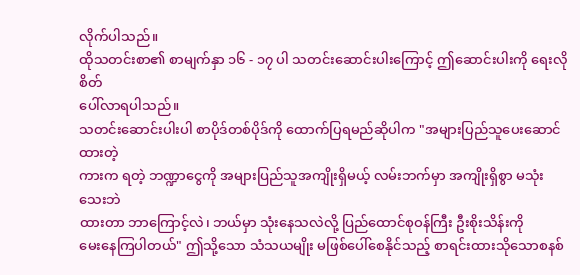လိုက်ပါသည်။
ထိုသတင်းစာ၏ စာမျက်နှာ ၁၆ - ၁၇ ပါ သတင်းဆောင်းပါးကြောင့် ဤဆောင်းပါးကို ရေးလိုစိတ်
ပေါ်လာရပါသည်။
သတင်းဆောင်းပါးပါ စာပိုဒ်တစ်ပိုဒ်ကို ထောက်ပြရမည်ဆိုပါက "အများပြည်သူပေးဆောင်ထားတဲ့
ကားက ရတဲ့ ဘဏ္ဍာငွေကို အများပြည်သူအကျိုးရှိမယ့် လမ်းဘက်မှာ အကျိုးရှိစွာ မသုံးသေးဘဲ
ထားတာ ဘာကြောင့်လဲ၊ ဘယ်မှာ သုံးနေသလဲလို့ ပြည်ထောင်စုဝန်ကြီး ဦးစိုးသိန်းကို
မေးနေကြပါတယ်" ဤသို့သော သံသယမျိုး မဖြစ်ပေါ်စေနိုင်သည့် စာရင်းထားသိုသောစနစ်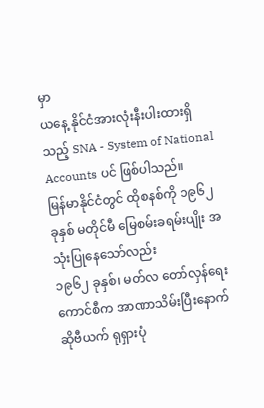မှာ
ယနေ့ နိုင်ငံအားလုံးနီးပါးထားရှိသည့် SNA - System of National Accounts ပင် ဖြစ်ပါသည်။
မြန်မာနိုင်ငံတွင် ထိုစနစ်ကို ၁၉၆၂ ခုနှစ် မတိုင်မီ မြေစမ်းခရမ်းပျိုး အသုံးပြုနေသော်လည်း
၁၉၆၂ ခုနှစ်၊ မတ်လ တော်လှန်ရေး ကောင်စီက အာဏာသိမ်းပြီးနောက် ဆိုဗီယက် ရုရှားပုံ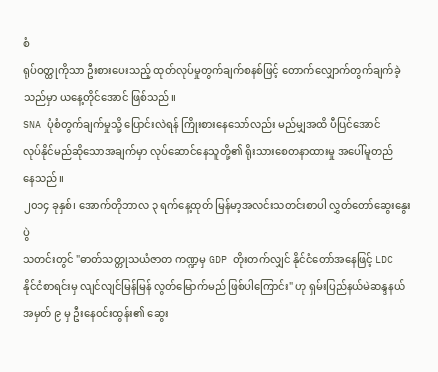စံ
ရုပ်ဝတ္ထုကိုသာ ဦးစားပေးသည့် ထုတ်လုပ်မှုတွက်ချက်စနစ်ဖြင့် တောက်လျှောက်တွက်ချက်ခဲ့
သည်မှာ ယနေ့တိုင်အောင် ဖြစ်သည်။
SNA ပုံစံတွက်ချက်မှုသို့ ပြောင်းလဲရန် ကြိုးစားနေသော်လည်း မည်မျှအထိ ပီပြင်အောင်
လုပ်နိုင်မည်ဆိုသောအချက်မှာ လုပ်ဆောင်နေသူတို့၏ ရိုးသားစေတနာထားမှု အပေါ်မူတည်
နေသည်။
၂၀၁၄ ခုနှစ်၊ အောက်တိုဘာလ ၃ ရက်နေ့ထုတ် မြန်မာ့အလင်းသတင်းစာပါ လွှတ်တော်ဆွေးနွေးပွဲ
သတင်းတွင် "ဓာတ်သတ္တုသယံဇာတ ကဏ္ဍမှ GDP တိုးတက်လျှင် နိုင်ငံတော်အနေဖြင့် LDC
နိုင်ငံစာရင်းမှ လျင်လျင်မြန်မြန် လွတ်မြောက်မည် ဖြစ်ပါကြောင်း" ဟု ရှမ်းပြည်နယ်မဲဆန္ဒနယ်
အမှတ် ၉ မှ ဦးနေဝင်းထွန်း၏ ဆွေး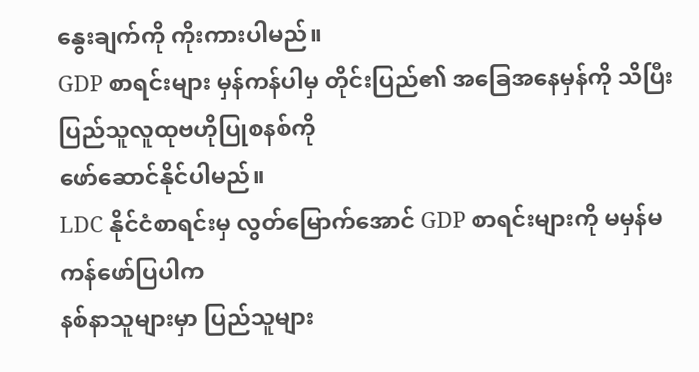နွေးချက်ကို ကိုးကားပါမည်။
GDP စာရင်းများ မှန်ကန်ပါမှ တိုင်းပြည်၏ အခြေအနေမှန်ကို သိပြီး ပြည်သူလူထုဗဟိုပြုစနစ်ကို
ဖော်ဆောင်နိုင်ပါမည်။
LDC နိုင်ငံစာရင်းမှ လွတ်မြောက်အောင် GDP စာရင်းများကို မမှန်မကန်ဖော်ပြပါက
နစ်နာသူများမှာ ပြည်သူများ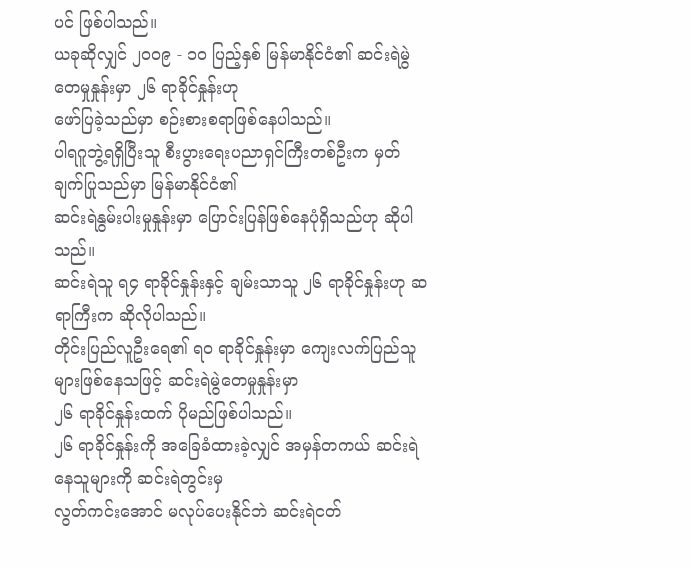ပင် ဖြစ်ပါသည်။
ယခုဆိုလျှင် ၂၀၀၉ - ၁၀ ပြည့်နှစ် မြန်မာနိုင်ငံ၏ ဆင်းရဲမွဲတေမှုနှုန်းမှာ ၂၆ ရာခိုင်နှုန်းဟု
ဖော်ပြခဲ့သည်မှာ စဉ်းစားစရာဖြစ်နေပါသည်။
ပါရဂူဘွဲ့ရရှိပြီးသူ စီးပွားရေးပညာရှင်ကြီးတစ်ဦးက မှတ်ချက်ပြုသည်မှာ မြန်မာနိုင်ငံ၏
ဆင်းရဲနွမ်းပါးမှုနှုန်းမှာ ပြောင်းပြန်ဖြစ်နေပုံရှိသည်ဟု ဆိုပါသည်။
ဆင်းရဲသူ ရ၄ ရာခိုင်နှုန်းနှင့် ချမ်းသာသူ ၂၆ ရာခိုင်နှုန်းဟု ဆရာကြီးက ဆိုလိုပါသည်။
တိုင်းပြည်လူဦးရေ၏ ရ၀ ရာခိုင်နှုန်းမှာ ကျေးလက်ပြည်သူများဖြစ်နေသဖြင့် ဆင်းရဲမွဲတေမှုနှုန်းမှာ
၂၆ ရာခိုင်နှုန်းထက် ပိုမည်ဖြစ်ပါသည်။
၂၆ ရာခိုင်နှုန်းကို အခြေခံထားခဲ့လျှင် အမှန်တကယ် ဆင်းရဲနေသူများကို ဆင်းရဲတွင်းမှ
လွတ်ကင်းအောင် မလုပ်ပေးနိုင်ဘဲ ဆင်းရဲငတ်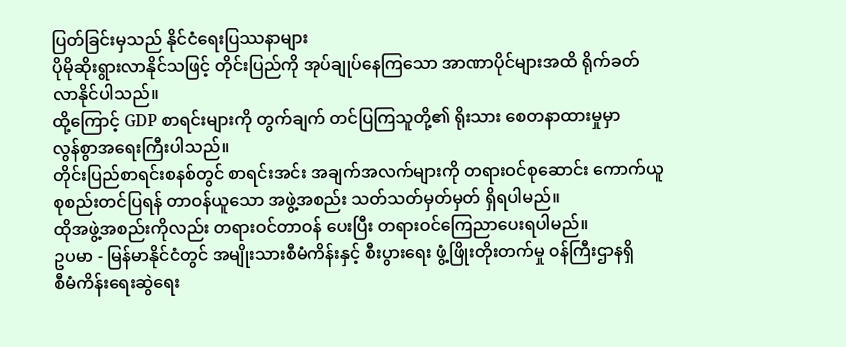ပြတ်ခြင်းမှသည် နိုင်ငံရေးပြဿနာများ
ပိုမိုဆိုးရွားလာနိုင်သဖြင့် တိုင်းပြည်ကို အုပ်ချုပ်နေကြသော အာဏာပိုင်များအထိ ရိုက်ခတ်
လာနိုင်ပါသည်။
ထို့ကြောင့် GDP စာရင်းများကို တွက်ချက် တင်ပြကြသူတို့၏ ရိုးသား စေတနာထားမှုမှာ
လွန်စွာအရေးကြီးပါသည်။
တိုင်းပြည်စာရင်းစနစ်တွင် စာရင်းအင်း အချက်အလက်များကို တရားဝင်စုဆောင်း ကောက်ယူ
စုစည်းတင်ပြရန် တာဝန်ယူသော အဖွဲ့အစည်း သတ်သတ်မှတ်မှတ် ရှိရပါမည်။
ထိုအဖွဲ့အစည်းကိုလည်း တရားဝင်တာဝန် ပေးပြီး တရားဝင်ကြေညာပေးရပါမည်။
ဥပမာ - မြန်မာနိုင်ငံတွင် အမျိုးသားစီမံကိန်းနှင့် စီးပွားရေး ဖွံ့ဖြိုးတိုးတက်မှု ၀န်ကြီးဌာနရှိ
စီမံကိန်းရေးဆွဲရေး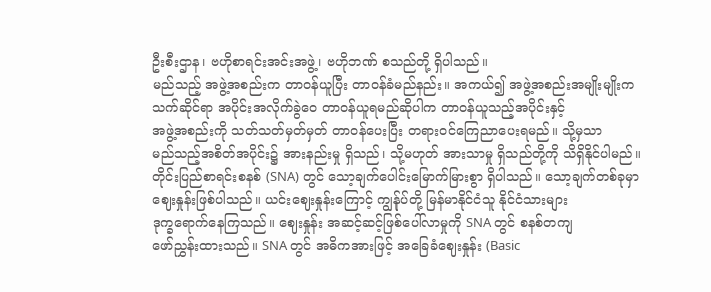ဦးစီးဌာန၊ ဗဟိုစာရင်းအင်းအဖွဲ့၊ ဗဟိုဘဏ် စသည်တို့ ရှိပါသည်။
မည်သည့် အဖွဲ့အစည်းက တာဝန်ယူပြီး တာဝန်ခံမည်နည်း။ အကယ်၍ အဖွဲ့အစည်းအမျိုးမျိုးက
သက်ဆိုင်ရာ အပိုင်းအလိုက်ခွဲဝေ တာဝန်ယူရမည်ဆိုပါက တာဝန်ယူသည့်အပိုင်းနှင့်
အဖွဲ့အစည်းကို သတ်သတ်မှတ်မှတ် တာဝန်ပေးပြီး တရားဝင်ကြေညာပေးရမည်။ သို့မှသာ
မည်သည့်အစိတ်အပိုင်း၌ အားနည်းမှု ရှိသည်၊ သို့မဟုတ် အားသာမှု ရှိသည်တို့ကို သိရှိနိုင်ပါမည်။
တိုင်းပြည်စာရင်းစနစ် (SNA) တွင် သော့ချက်ပေါင်းမြောက်မြားစွာ ရှိပါသည်။ သော့ချက်တစ်ခုမှာ
ဈေးနှုန်းဖြစ်ပါသည်။ ယင်းဈေးနှုန်းကြောင့် ကျွန်ုပ်တို့ မြန်မာနိုင်ငံသူ နိုင်ငံသားများ
ဒုက္ခရောက်နေကြသည်။ ဈေးနှုန်း အဆင့်ဆင့်ဖြစ်ပေါ်လာမှုကို SNA တွင် စနစ်တကျ
ဖော်ညွှန်းထားသည်။ SNA တွင် အဓိကအားဖြင့် အခြေခံဈေးနှုန်း (Basic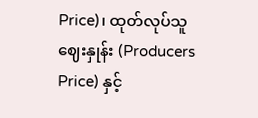Price)၊ ထုတ်လုပ်သူ
ဈေးနှုန်း (Producers Price) နှင့်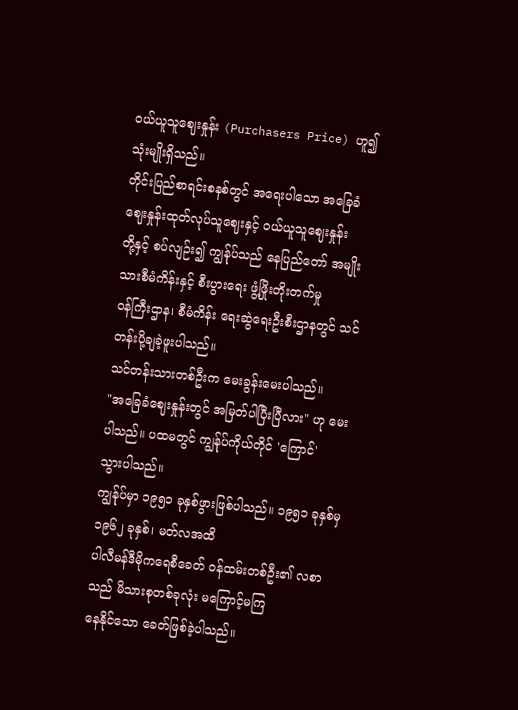၀ယ်ယူသူဈေးနှုန်း (Purchasers Price) ဟူ၍ သုံးမျိုးရှိသည်။
တိုင်းပြည်စာရင်းစနစ်တွင် အရေးပါသော အခြေခံဈေးနှုန်းထုတ်လုပ်သူဈေးနှင့် ၀ယ်ယူသူဈေးနှုန်း
တို့နှင့် စပ်လျဉ်း၍ ကျွန်ုပ်သည် နေပြည်တော် အမျိုးသားစီမံကိန်းနှင့် စီးပွားရေး ဖွံ့ဖြိုးတိုးတက်မှု
၀န်ကြီးဌာန၊ စီမံကိန်း ရေးဆွဲရေးဦးစီးဌာနတွင် သင်တန်းပို့ချခဲ့ဖူးပါသည်။
သင်တန်းသားတစ်ဦးက မေးခွန်းမေးပါသည်။
"အခြေခံဈေးနှုန်းတွင် အမြတ်ပါပြီးပြီလား" ဟု မေးပါသည်။ ပထမတွင် ကျွန်ုပ်ကိုယ်တိုင် 'ကြောင်'
သွားပါသည်။
ကျွန်ုပ်မှာ ၁၉၅၁ ခုနှစ်ဖွားဖြစ်ပါသည်။ ၁၉၅၁ ခုနှစ်မှ ၁၉၆၂ ခုနှစ်၊ မတ်လအထိ
ပါလီမန်ဒီမိုကရေစီခေတ် ၀န်ထမ်းတစ်ဦး၏ လစာသည် မိသားစုတစ်ခုလုံး မကြောင့်မကြ
နေနိုင်သော ခေတ်ဖြစ်ခဲ့ပါသည်။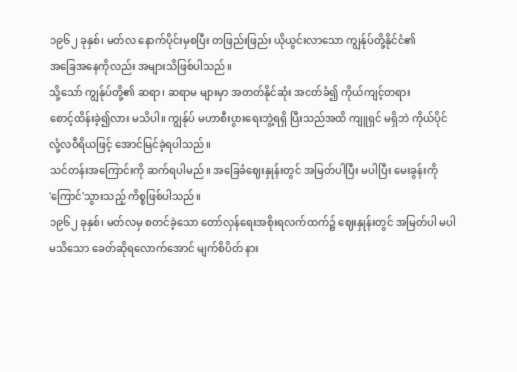၁၉၆၂ ခုနှစ်၊ မတ်လ နောက်ပိုင်းမှစပြီး တဖြည်းဖြည်း ယိုယွင်းလာသော ကျွန်ုပ်တို့နိုင်ငံ၏
အခြေအနေကိုလည်း အများသိဖြစ်ပါသည်။
သို့သော် ကျွန်ုပ်တို့၏ ဆရာ၊ ဆရာမ များမှာ အတတ်နိုင်ဆုံး အငတ်ခံ၍ ကိုယ်ကျင့်တရား
စောင့်ထိန်းခဲ့၍လား မသိပါ။ ကျွန်ုပ် မဟာစီးပွားရေးဘွဲ့ရရှိ ပြီးသည်အထိ ကျူရှင် မရှိဘဲ ကိုယ်ပိုင်
လုံ့လဝီရိယဖြင့် အောင်မြင်ခဲ့ရပါသည်။
သင်တန်းအကြောင်းကို ဆက်ရပါမည်။ အခြေခံဈေးနှုန်းတွင် အမြတ်ပါပြီး မပါပြီး မေးခွန်းကို
'ကြောင်'သွားသည့် ကိစ္စဖြစ်ပါသည်။
၁၉၆၂ ခုနှစ်၊ မတ်လမှ စတင်ခဲ့သော တော်လှန်ရေးအစိုးရလက်ထက်၌ ဈေးနှုန်းတွင် အမြတ်ပါ မပါ
မသိသော ခေတ်ဆိုရလောက်အောင် မျက်စိပိတ် နား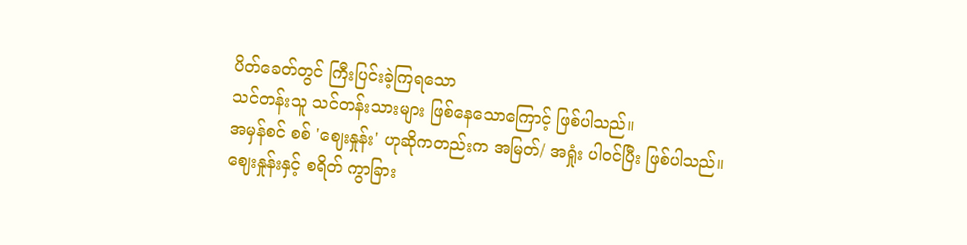ပိတ်ခေတ်တွင် ကြီးပြင်းခဲ့ကြရသော
သင်တန်းသူ သင်တန်းသားများ ဖြစ်နေသောကြောင့် ဖြစ်ပါသည်။
အမှန်စင် စစ် 'ဈေးနှုန်း' ဟုဆိုကတည်းက အမြတ်/ အရှုံး ပါ၀င်ပြီး ဖြစ်ပါသည်။
ဈေးနှုန်းနှင့် စရိတ် ကွာခြား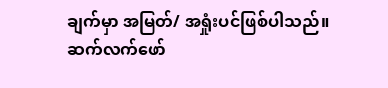ချက်မှာ အမြတ်/ အရှုံးပင်ဖြစ်ပါသည်။
ဆက်လက်ဖော်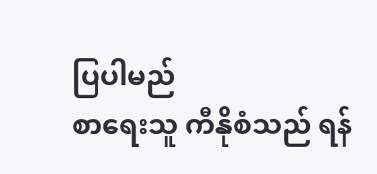ပြပါမည်
စာရေးသူ ကီနိုစံသည် ရန်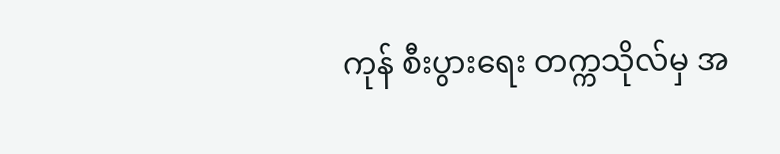ကုန် စီးပွားရေး တက္ကသိုလ်မှ အ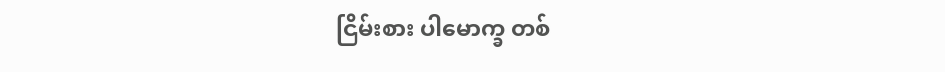ငြိမ်းစား ပါမောက္ခ တစ်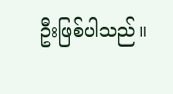ဦးဖြစ်ပါသည်။